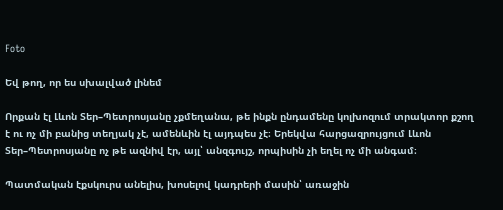Foto

Եվ թող, որ ես սխալված լինեմ

Որքան էլ Լևոն Տեր–Պետրոսյանը չքմեղանա, թե ինքն ընդամենը կոլխոզում տրակտոր քշող է ու ոչ մի բանից տեղյակ չէ, ամենևին էլ այդպես չէ։ Երեկվա հարցազրույցում Լևոն Տեր–Պետրոսյանը ոչ թե ազնիվ էր, այլ՝ անզգույշ, որպիսին չի եղել ոչ մի անգամ։

Պատմական էքսկուրս անելիս, խոսելով կադրերի մասին՝ առաջին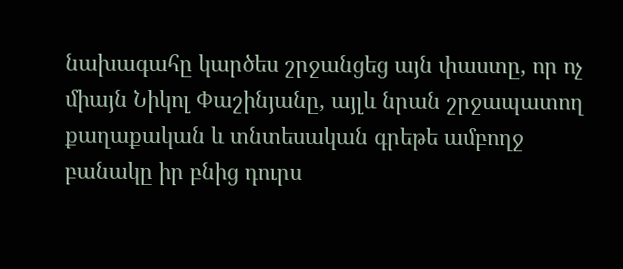նախագահը կարծես շրջանցեց այն փաստը, որ ոչ միայն Նիկոլ Փաշինյանը, այլև նրան շրջապատող քաղաքական և տնտեսական գրեթե ամբողջ բանակը իր բնից դուրս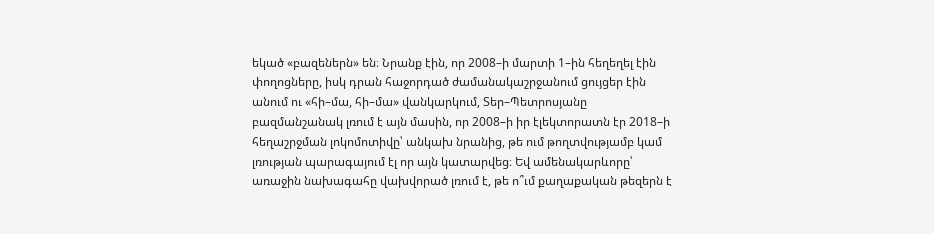եկած «բազեներն» են։ Նրանք էին, որ 2008–ի մարտի 1–ին հեղեղել էին փողոցները, իսկ դրան հաջորդած ժամանակաշրջանում ցույցեր էին անում ու «հի–մա, հի–մա» վանկարկում, Տեր–Պետրոսյանը բազմանշանակ լռում է այն մասին, որ 2008–ի իր էլեկտորատն էր 2018–ի հեղաշրջման լոկոմոտիվը՝ անկախ նրանից, թե ում թողտվությամբ կամ լռության պարագայում էլ որ այն կատարվեց։ Եվ ամենակարևորը՝ առաջին նախագահը վախվորած լռում է, թե ո՞ւմ քաղաքական թեզերն է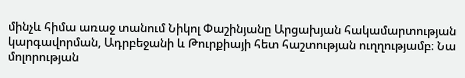մինչև հիմա առաջ տանում Նիկոլ Փաշինյանը Արցախյան հակամարտության կարգավորման, Ադրբեջանի և Թուրքիայի հետ հաշտության ուղղությամբ։ Նա մոլորության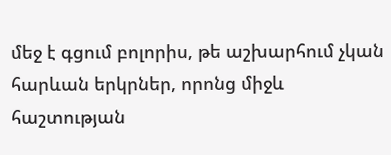մեջ է գցում բոլորիս, թե աշխարհում չկան հարևան երկրներ, որոնց միջև հաշտության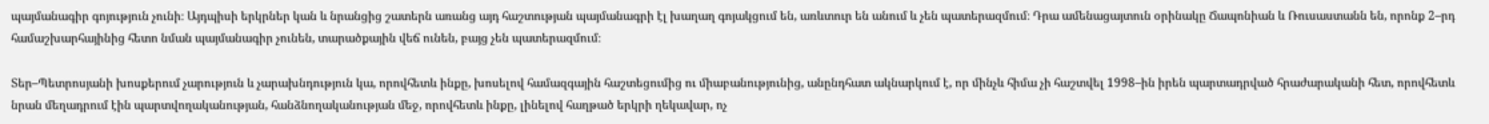պայմանագիր գոյություն չունի։ Այդպիսի երկրներ կան և նրանցից շատերն առանց այդ հաշտության պայմանագրի էլ խաղաղ գոյակցում են, առևտուր են անում և չեն պատերազմում։ Դրա ամենացայտուն օրինակը Ճապոնիան և Ռուսաստանն են, որոնք 2–րդ համաշխարհայինից հետո նման պայմանագիր չունեն, տարածքային վեճ ունեն, բայց չեն պատերազմում։

Տեր–Պետրոսյանի խոսքերում չարություն և չարախնդություն կա, որովհետև ինքը, խոսելով համազգային հաշտեցումից ու միաբանությունից, անընդհատ ակնարկում է, որ մինչև հիմա չի հաշտվել 1998–ին իրեն պարտադրված հրաժարականի հետ, որովհետև նրան մեղադրում էին պարտվողականության, հանձնողականության մեջ, որովհետև ինքը, լինելով հաղթած երկրի ղեկավար, ոչ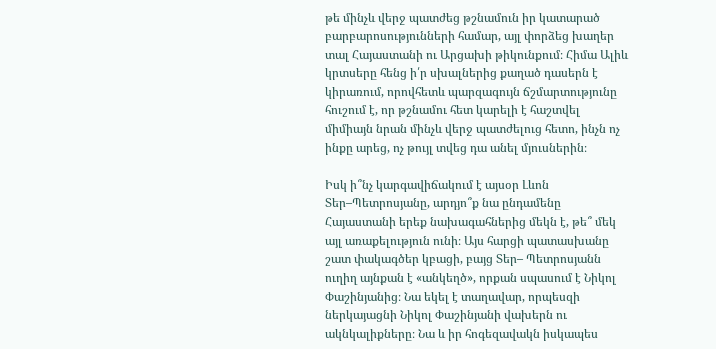թե մինչև վերջ պատժեց թշնամուն իր կատարած բարբարոսությունների համար, այլ փորձեց խաղեր տալ Հայաստանի ու Արցախի թիկունքում։ Հիմա Ալիև կրտսերը հենց ի՛ր սխալներից քաղած դասերն է կիրառում, որովհետև պարզագույն ճշմարտությունը հուշում է, որ թշնամու հետ կարելի է հաշտվել միմիայն նրան մինչև վերջ պատժելուց հետո, ինչն ոչ ինքը արեց, ոչ թույլ տվեց դա անել մյուսներին։

Իսկ ի՞նչ կարգավիճակում է այսօր Լևոն Տեր–Պետրոսյանը, արդյո՞ք նա ընդամենը Հայաստանի երեք նախագահներից մեկն է, թե՞ մեկ այլ առաքելություն ունի։ Այս հարցի պատասխանը շատ փակագծեր կբացի, բայց Տեր– Պետրոսյանն ուղիղ այնքան է «անկեղծ», որքան սպասում է Նիկոլ Փաշինյանից։ Նա եկել է տաղավար, որպեսզի ներկայացնի Նիկոլ Փաշինյանի վախերն ու ակնկալիքները։ Նա և իր հոգեզավակն իսկապես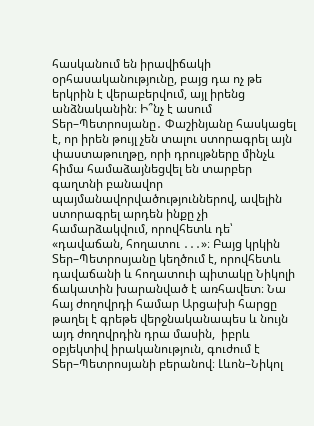հասկանում են իրավիճակի օրհասականությունը, բայց դա ոչ թե երկրին է վերաբերվում, այլ իրենց անձնականին։ Ի՞նչ է ասում Տեր–Պետրոսյանը․ Փաշինյանը հասկացել է, որ իրեն թույլ չեն տալու ստորագրել այն փաստաթուղթը, որի դրույթները մինչև հիմա համաձայնեցվել են տարբեր գաղտնի բանավոր պայմանավորվածություններով, ավելին  ստորագրել արդեն ինքը չի համարձակվում, որովհետև դե՝ «դավաճան, հողատու ․․․»։ Բայց կրկին Տեր–Պետրոսյանը կեղծում է, որովհետև դավաճանի և հողատուի պիտակը Նիկոլի ճակատին խարանված է առհավետ։ Նա հայ ժողովրդի համար Արցախի հարցը թաղել է գրեթե վերջնականապես և նույն այդ ժողովրդին դրա մասին,  իբրև օբյեկտիվ իրականություն, գուժում է Տեր–Պետրոսյանի բերանով։ Լևոն–Նիկոլ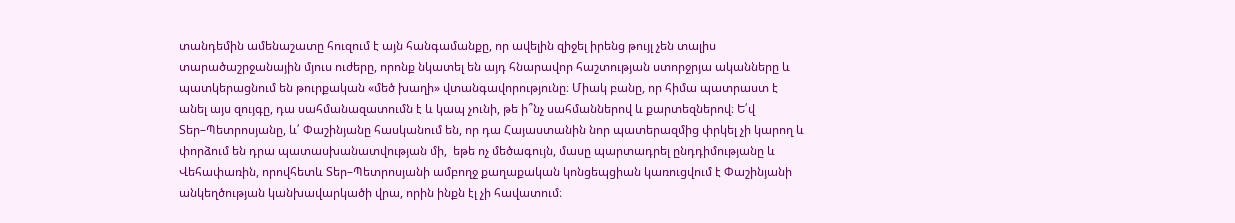տանդեմին ամենաշատը հուզում է այն հանգամանքը, որ ավելին զիջել իրենց թույլ չեն տալիս տարածաշրջանային մյուս ուժերը, որոնք նկատել են այդ հնարավոր հաշտության ստորջրյա ականները և պատկերացնում են թուրքական «մեծ խաղի» վտանգավորությունը։ Միակ բանը, որ հիմա պատրաստ է անել այս զույգը, դա սահմանազատումն է և կապ չունի, թե ի՞նչ սահմաններով և քարտեզներով։ Ե՛վ Տեր–Պետրոսյանը, և՛ Փաշինյանը հասկանում են, որ դա Հայաստանին նոր պատերազմից փրկել չի կարող և փորձում են դրա պատասխանատվության մի,  եթե ոչ մեծագույն, մասը պարտադրել ընդդիմությանը և Վեհափառին, որովհետև Տեր–Պետրոսյանի ամբողջ քաղաքական կոնցեպցիան կառուցվում է Փաշինյանի անկեղծության կանխավարկածի վրա, որին ինքն էլ չի հավատում։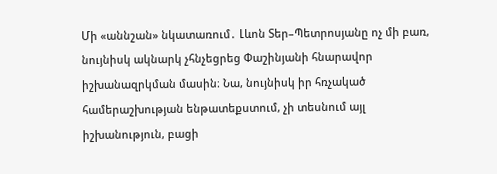Մի «աննշան» նկատառում․ Լևոն Տեր–Պետրոսյանը ոչ մի բառ, նույնիսկ ակնարկ չհնչեցրեց Փաշինյանի հնարավոր իշխանազրկման մասին։ Նա, նույնիսկ իր հռչակած համերաշխության ենթատեքստում, չի տեսնում այլ իշխանություն, բացի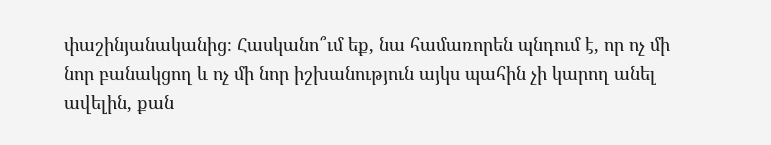փաշինյանականից։ Հասկանո՞ւմ եք, նա համառորեն պնդում է, որ ոչ մի նոր բանակցող և ոչ մի նոր իշխանություն այկս պահին չի կարող անել ավելին, քան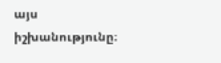այս իշխանությունը։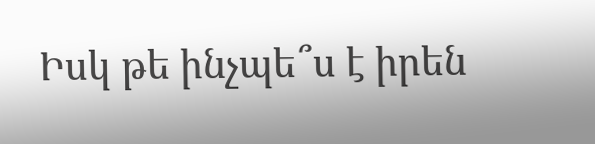Իսկ թե ինչպե՞ս է իրեն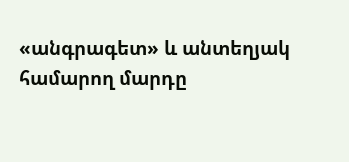«անգրագետ» և անտեղյակ համարող մարդը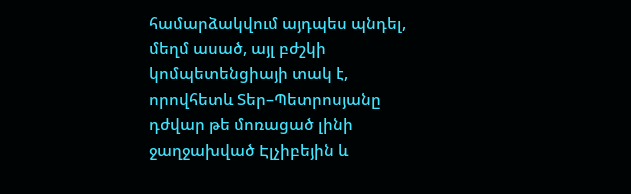համարձակվում այդպես պնդել, մեղմ ասած, այլ բժշկի կոմպետենցիայի տակ է, որովհետև Տեր–Պետրոսյանը դժվար թե մոռացած լինի ջաղջախված Էլչիբեյին և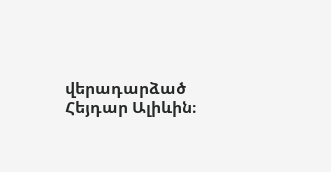վերադարձած Հեյդար Ալիևին։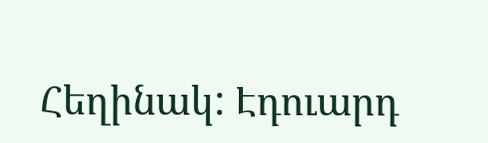Հեղինակ: Էդուարդ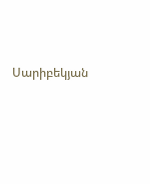Սարիբեկյան